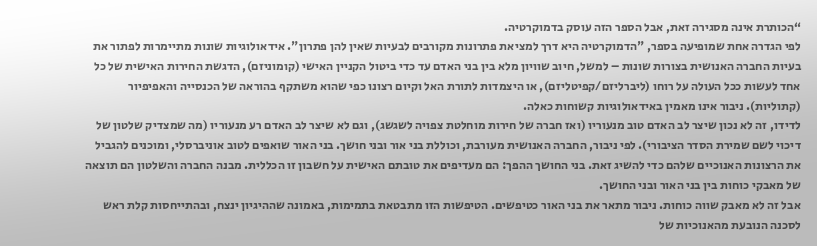“הכותרת אינה מסגירה זאת, אבל הספר הזה עוסק בדמוקרטיה.
לפי הגדרה אחת שמופיעה בספר, "הדמוקרטיה היא דרך למציאת פתרונות מקורבים לבעיות שאין להן פתרון". אידאולוגיות שונות מתיימרות לפתור את בעיות החברה האנושית בצורות שונות – למשל, חיוב שוויון מלא בין בני האדם עד כדי ביטול הקניין האישי (קומוניזם), הדגשת החירות האישית של כל אחד לעשות ככל העולה על רוחו (ליברליזם/קפיטליזם), או היצמדות לתורת האל וקיום רצונו כפי שהוא משתקף בהוראה של הכנסייה והאפיפיור (קתוליות). ניבור אינו מאמין באידאולוגיות קשוחות כאלה.
לדידו, זה לא נכון שיצר לב האדם טוב מנעוריו (ואז חברה של חירות מוחלטת צפויה לשגשג), וגם לא שיצר לב האדם רע מנעוריו (מה שמצדיק שלטון של דיכוי לשם שמירת הסדר הציבורי). לפי ניבור, החברה האנושית מעורבת, וכוללת בני אור ובני חושך. בני האור שואפים לטוב אוניברסלי, ומוכנים להגביל את הרצונות האנוכיים שלהם כדי להשיג זאת. בני החושך ההפך: הם מעדיפים את טובתם האישית על חשבון זו הכללית. מבנה החברה והשלטון הם תוצאה של מאבקי כוחות בין בני האור ובני החושך.
אבל זה לא מאבק שווה כוחות. ניבור מתאר את בני האור כטיפשים. הטיפשות הזו מתבטאת בתמימות, באמונה שההיגיון ינצח, ובהתייחסות קלת ראש לסכנה הנובעת מהאנוכיות של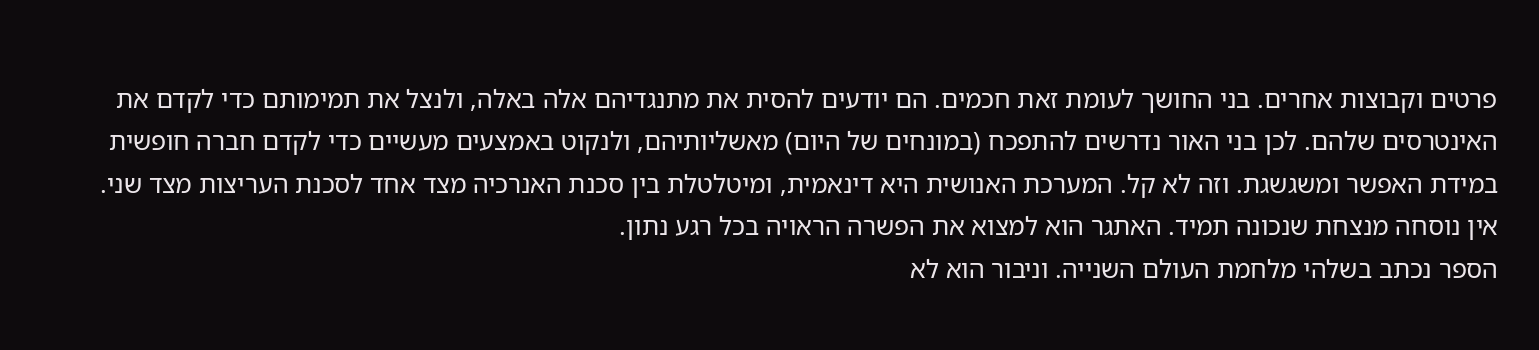פרטים וקבוצות אחרים. בני החושך לעומת זאת חכמים. הם יודעים להסית את מתנגדיהם אלה באלה, ולנצל את תמימותם כדי לקדם את האינטרסים שלהם. לכן בני האור נדרשים להתפכח (במונחים של היום) מאשליותיהם, ולנקוט באמצעים מעשיים כדי לקדם חברה חופשית במידת האפשר ומשגשגת. וזה לא קל. המערכת האנושית היא דינאמית, ומיטלטלת בין סכנת האנרכיה מצד אחד לסכנת העריצות מצד שני. אין נוסחה מנצחת שנכונה תמיד. האתגר הוא למצוא את הפשרה הראויה בכל רגע נתון.
הספר נכתב בשלהי מלחמת העולם השנייה. וניבור הוא לא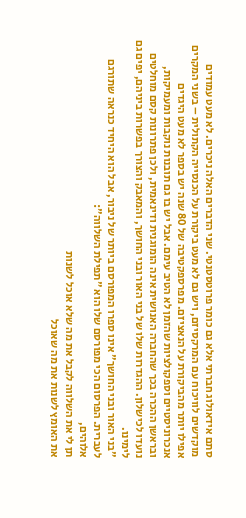סתם אידאולוג חברתי אלא גם כומר פרוטסטנטי. שני הדברים האלה ניכרים. לא מעט עמודים מוקדשים לוויכוח עם המרקסיזם, ויש גם לא מעט ביקורת על הכנסייה הקתולית – בשני המקרים אפילו יותר מהביקורת על הנאציזם. מפרספקטיבה של 80 שנה יש בספר לא מעט היגדים אנכרוניסטיים וספקולציות שהזמן לא הטיב עימם. אבל יש בו גם תובנות נוקבות ומעמיקות, ובראשן ההכרה בכך שהחברה האנושית אינה הומוגנית ודינאמית, ולכן פתרונות קסם מוחלטים נועדו לכישלון. ההגדרות שלו של בני האור ובני החושך, והמאבק והצורך בפשרות ביניהם, יפים גם לימינו.
"בני האור ובני החושך" אינו ספרו המפורסם ביותר של ניבור, אבל הוא היחיד כנראה שתורגם לעברית. הפרסום הכי מפורסם שלו הוא "תפילת השלווה":
אלוהים,
תן לי את השלווה לקבל את מה שלא אוכל לשנות
את האומץ לשנות את מה שאוכל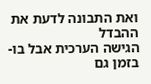ואת התבונה לדעת את ההבדל
הגישה הערכית אבל בו-בזמן גם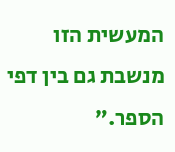המעשית הזו מנשבת גם בין דפי הספר.”